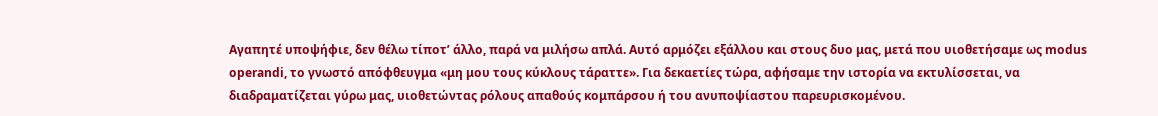Αγαπητέ υποψήφιε, δεν θέλω τίποτ’ άλλο, παρά να μιλήσω απλά. Αυτό αρμόζει εξάλλου και στους δυο μας, μετά που υιοθετήσαμε ως modus operandi, το γνωστό απόφθευγμα «μη μου τους κύκλους τάραττε». Για δεκαετίες τώρα, αφήσαμε την ιστορία να εκτυλίσσεται, να διαδραματίζεται γύρω μας, υιοθετώντας ρόλους απαθούς κομπάρσου ή του ανυποψίαστου παρευρισκομένου.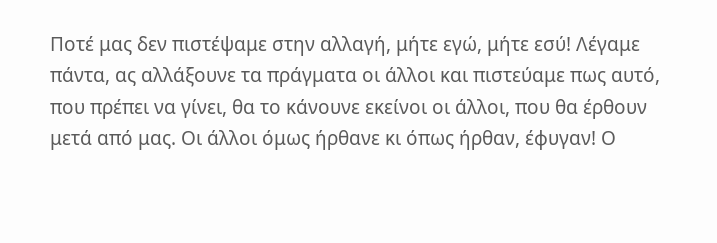Ποτέ μας δεν πιστέψαμε στην αλλαγή, μήτε εγώ, μήτε εσύ! Λέγαμε πάντα, ας αλλάξουνε τα πράγματα οι άλλοι και πιστεύαμε πως αυτό, που πρέπει να γίνει, θα το κάνουνε εκείνοι οι άλλοι, που θα έρθουν μετά από μας. Οι άλλοι όμως ήρθανε κι όπως ήρθαν, έφυγαν! Ο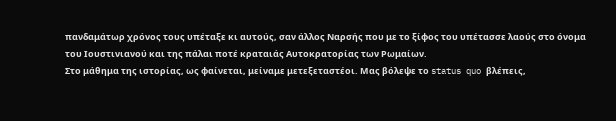πανδαμάτωρ χρόνος τους υπέταξε κι αυτούς, σαν άλλος Ναρσής που με το ξίφος του υπέτασσε λαούς στο όνομα του Ιουστινιανού και της πάλαι ποτέ κραταιάς Αυτοκρατορίας των Ρωμαίων.
Στο μάθημα της ιστορίας, ως φαίνεται, μείναμε μετεξεταστέοι. Μας βόλεψε το status quo βλέπεις,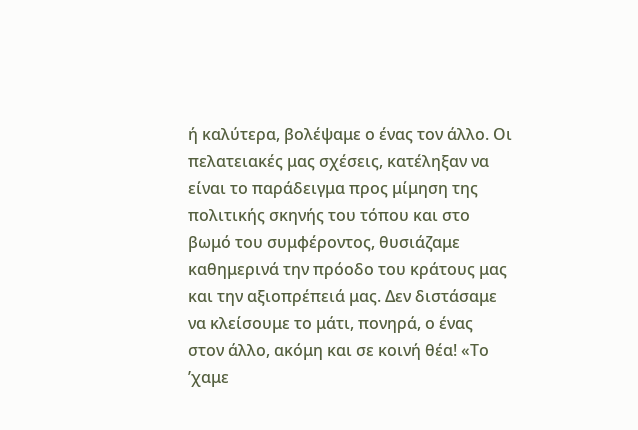ή καλύτερα, βολέψαμε ο ένας τον άλλο. Οι πελατειακές μας σχέσεις, κατέληξαν να είναι το παράδειγμα προς μίμηση της πολιτικής σκηνής του τόπου και στο βωμό του συμφέροντος, θυσιάζαμε καθημερινά την πρόοδο του κράτους μας και την αξιοπρέπειά μας. Δεν διστάσαμε να κλείσουμε το μάτι, πονηρά, ο ένας στον άλλο, ακόμη και σε κοινή θέα! «Το ’χαμε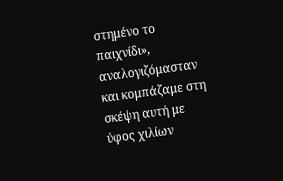στημένο το παιχνίδι», αναλογιζόμασταν και κομπάζαμε στη σκέψη αυτή με ύφος χιλίων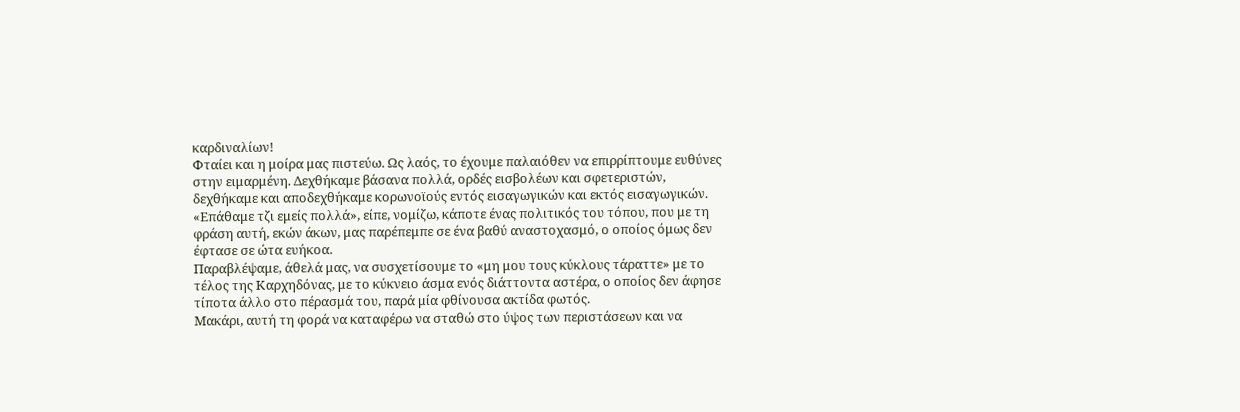καρδιναλίων!
Φταίει και η μοίρα μας πιστεύω. Ως λαός, το έχουμε παλαιόθεν να επιρρίπτουμε ευθύνες στην ειμαρμένη. Δεχθήκαμε βάσανα πολλά, ορδές εισβολέων και σφετεριστών, δεχθήκαμε και αποδεχθήκαμε κορωνοϊούς εντός εισαγωγικών και εκτός εισαγωγικών. «Επάθαμε τζι εμείς πολλά», είπε, νομίζω, κάποτε ένας πολιτικός του τόπου, που με τη φράση αυτή, εκών άκων, μας παρέπεμπε σε ένα βαθύ αναστοχασμό, ο οποίος όμως δεν έφτασε σε ώτα ευήκοα.
Παραβλέψαμε, άθελά μας, να συσχετίσουμε το «μη μου τους κύκλους τάραττε» με το τέλος της Καρχηδόνας, με το κύκνειο άσμα ενός διάττοντα αστέρα, ο οποίος δεν άφησε τίποτα άλλο στο πέρασμά του, παρά μία φθίνουσα ακτίδα φωτός.
Μακάρι, αυτή τη φορά να καταφέρω να σταθώ στο ύψος των περιστάσεων και να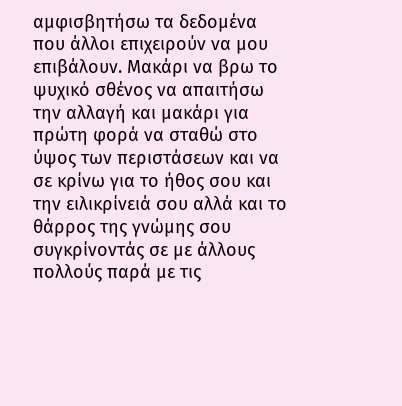αμφισβητήσω τα δεδομένα που άλλοι επιχειρούν να μου επιβάλουν. Μακάρι να βρω το ψυχικό σθένος να απαιτήσω την αλλαγή και μακάρι για πρώτη φορά να σταθώ στο ύψος των περιστάσεων και να σε κρίνω για το ήθος σου και την ειλικρίνειά σου αλλά και το θάρρος της γνώμης σου συγκρίνοντάς σε με άλλους πολλούς παρά με τις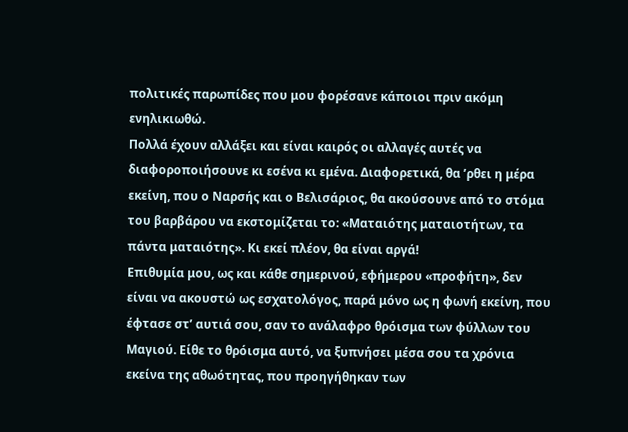πολιτικές παρωπίδες που μου φορέσανε κάποιοι πριν ακόμη ενηλικιωθώ.
Πολλά έχουν αλλάξει και είναι καιρός οι αλλαγές αυτές να διαφοροποιήσουνε κι εσένα κι εμένα. Διαφορετικά, θα ’ρθει η μέρα εκείνη, που ο Ναρσής και ο Βελισάριος, θα ακούσουνε από το στόμα του βαρβάρου να εκστομίζεται το: «Ματαιότης ματαιοτήτων, τα πάντα ματαιότης». Κι εκεί πλέον, θα είναι αργά!
Επιθυμία μου, ως και κάθε σημερινού, εφήμερου «προφήτη», δεν είναι να ακουστώ ως εσχατολόγος, παρά μόνο ως η φωνή εκείνη, που έφτασε στ’ αυτιά σου, σαν το ανάλαφρο θρόισμα των φύλλων του Μαγιού. Είθε το θρόισμα αυτό, να ξυπνήσει μέσα σου τα χρόνια εκείνα της αθωότητας, που προηγήθηκαν των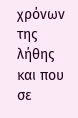χρόνων της λήθης και που σε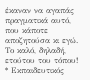έκαναν να αγαπάς πραγματικά αυτό, που κάποτε αποζητούσα κι εγώ. Το καλό, δηλαδή, ετούτου του τόπου!
* Εκπαιδευτικός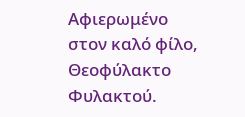Αφιερωμένο στον καλό φίλο, Θεοφύλακτο Φυλακτού.